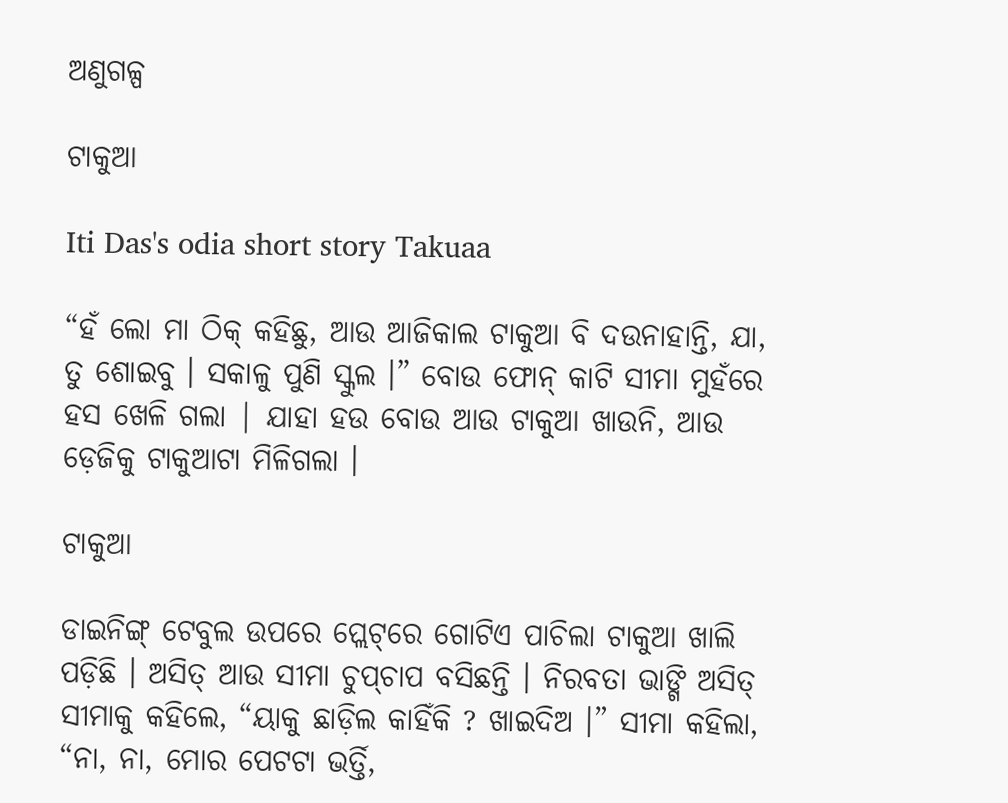ଅଣୁଗଳ୍ପ

ଟାକୁଆ

Iti Das's odia short story Takuaa

“ହଁ ଲୋ ମା ଠିକ୍‌ କହିଛୁ, ଆଉ ଆଜିକାଲ ଟାକୁଆ ବି ଦଉନାହାନ୍ତି, ଯା, ତୁ ଶୋଇବୁ । ସକାଳୁ ପୁଣି ସ୍କୁଲ ।” ବୋଉ ଫୋନ୍‌ କାଟି ସୀମା ମୁହଁରେ ହସ ଖେଳି ଗଲା | ଯାହା ହଉ ବୋଉ ଆଉ ଟାକୁଆ ଖାଉନି, ଆଉ ଡ଼େଜିକୁ ଟାକୁଆଟା ମିଳିଗଲା ।

ଟାକୁଆ

ଡାଇନିଙ୍ଗ୍‌ ଟେବୁଲ ଉପରେ ପ୍ଲେଟ୍‌ରେ ଗୋଟିଏ ପାଚିଲା ଟାକୁଆ ଖାଲି ପଡ଼ିଛି । ଅସିତ୍‌ ଆଉ ସୀମା ଚୁପ୍‌ଚାପ ବସିଛନ୍ତି । ନିରବତା ଭାଙ୍ଗି ଅସିତ୍‌ ସୀମାକୁ କହିଲେ, “ୟାକୁ ଛାଡ଼ିଲ କାହିଁକି ? ଖାଇଦିଅ ।” ସୀମା କହିଲା, “ନା, ନା, ମୋର ପେଟଟା ଭର୍ତ୍ତି,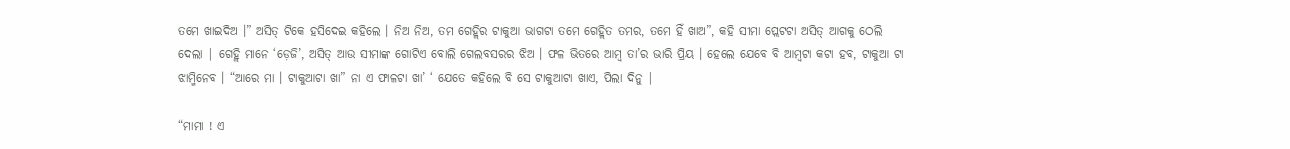ତମେ ଖାଇଦିଅ ।” ଅସିତ୍‌ ଟିକେ ହସିଦେଇ କହିଲେ । ନିଅ ନିଅ, ତମ ଗେହ୍ଲିର ଟାକୁଆ ଭାଗଟା ତମେ ଗେହ୍ଲିତ ତମର, ତମେ ହିଁ ଖାଅ”, କହି ସୀମା ପ୍ଲେଟଟା ଅସିତ୍‌ ଆଗକୁ ଠେଲି ଦେଲା | ଗେହ୍ଲି ମାନେ ‘ଡ଼େଜି’, ଅସିତ୍‌ ଆଉ ସୀମାଙ୍କ ଗୋଟିଏ ବୋଲି ଗେଲବସରର ଝିଅ । ଫଳ ଭିତରେ ଆମ୍ବ ତା’ର ଭାରି ପ୍ରିୟ । ହେଲେ ଯେବେ ବି ଆମ୍ବଟା କଟା ହବ, ଟାକୁଆ ଟା ଝାମ୍ମିନେବ । “ଆରେ ମା । ଟାକୁଆଟା ଖା” ନା ଏ ଫାଳଟା ଖା’ ‘ ଯେତେ କହିଲେ ବି ସେ ଟାକୁଆଟା ଖାଏ, ପିଲା ଦିନୁ |

“ମାମା ! ଏ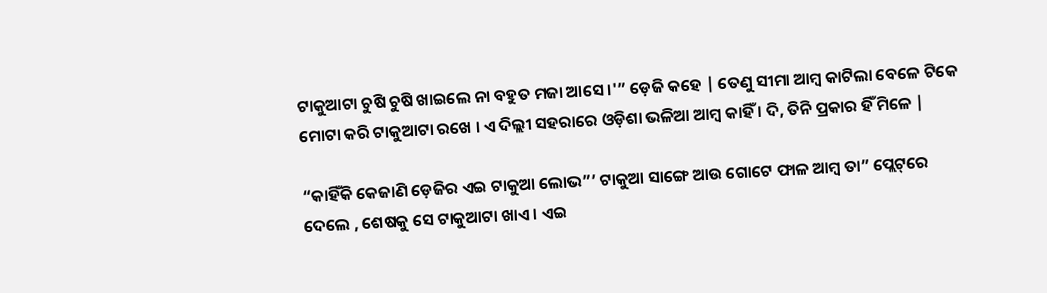ଟାକୁଆଟା ଚୁଷି ଚୁଷି ଖାଇଲେ ନା ବହୁତ ମଜା ଆସେ ।'” ଡ଼େଜି କହେ | ତେଣୁ ସୀମା ଆମ୍ବ କାଟିଲା ବେଳେ ଟିକେ ମୋଟା କରି ଟାକୁଆଟା ରଖେ । ଏ ଦିଲ୍ଲୀ ସହରାରେ ଓଡ଼ିଶା ଭଳିଆ ଆମ୍ବ କାହିଁ । ଦି, ତିନି ପ୍ରକାର ହିଁ ମିଳେ |

“କାହିଁକି କେଜାଣି ଡ଼େଜିର ଏଇ ଟାକୁଆ ଲୋଭ”’ ଟାକୁଆ ସାଙ୍ଗେ ଆଉ ଗୋଟେ ଫାଳ ଆମ୍ବ ତା” ପ୍ଲେଟ୍‌ରେ ଦେଲେ , ଶେଷକୁ ସେ ଟାକୁଆଟା ଖାଏ । ଏଇ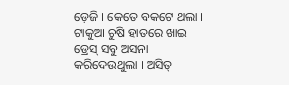ଡ଼େଜି । କେତେ ବକଟେ ଥଲା । ଟାକୁଆ ଚୁଷି ହାତରେ ଖାଇ ଡ୍ରେସ୍‌ ସବୁ ଅସନା କରିଦେଉଥୁଲା । ଅସିତ୍‌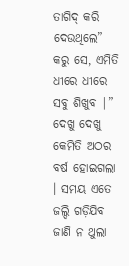ତାଗିଦ୍‌ କରି ଦେଉଥିଲେ” କରୁ ସେ, ଏମିତି ଧୀରେ ଧୀରେ ସବୁ ଶିଖୁବ |” ଦେଖୁ ଦେଖୁ କେମିତି ଅଠର ବର୍ଷ ହୋଇଗଲା । ସମୟ ଏତେ ଜଲ୍ଦି ଗଡ଼ିଯିବ ଜାଣି ନ ଥୁଲା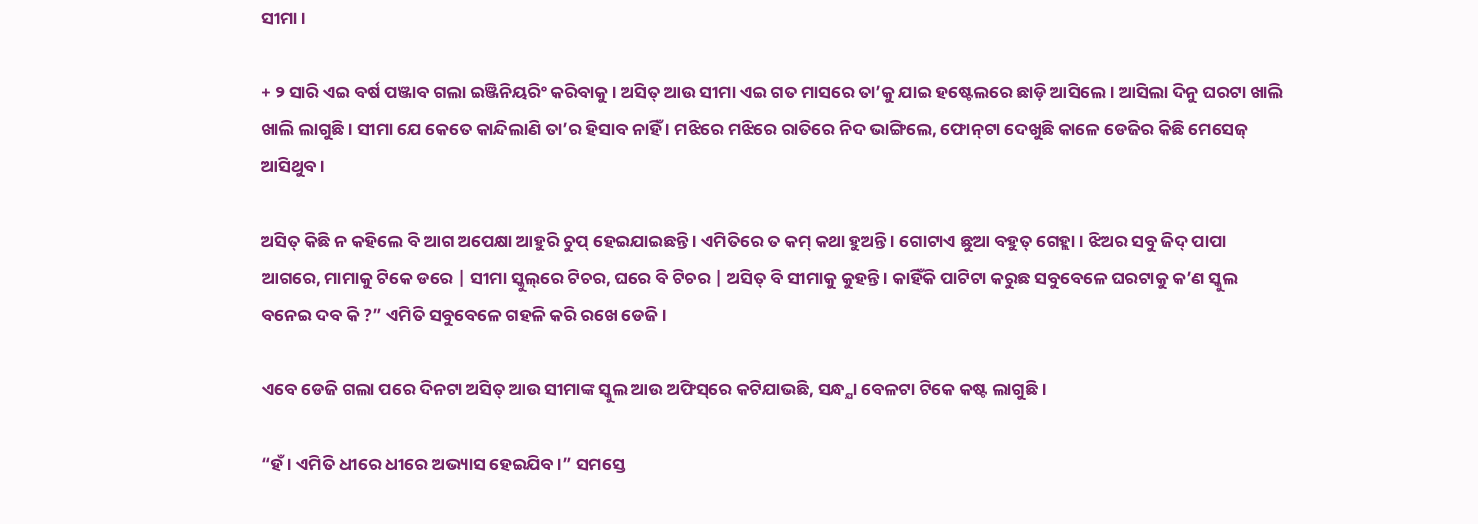ସୀମା ।

+ ୨ ସାରି ଏଇ ବର୍ଷ ପଞ୍ଜାବ ଗଲା ଇଞ୍ଜିନିୟରିଂ କରିବାକୁ । ଅସିତ୍‌ ଆଉ ସୀମା ଏଇ ଗତ ମାସରେ ତା’କୁ ଯାଇ ହଷ୍ଟେଲରେ ଛାଡ଼ି ଆସିଲେ । ଆସିଲା ଦିନୁ ଘରଟା ଖାଲି ଖାଲି ଲାଗୁଛି । ସୀମା ଯେ କେତେ କାନ୍ଦିଲାଣି ତା’ର ହିସାବ ନାହିଁ । ମଝିରେ ମଝିରେ ରାତିରେ ନିଦ ଭାଙ୍ଗିଲେ, ଫୋନ୍‌ଟା ଦେଖୁଛି କାଳେ ଡେଜିର କିଛି ମେସେଜ୍‌ ଆସିଥୁବ ।

ଅସିତ୍‌ କିଛି ନ କହିଲେ ବି ଆଗ ଅପେକ୍ଷା ଆହୁରି ଚୁପ୍‌ ହେଇଯାଇଛନ୍ତି । ଏମିତିରେ ତ କମ୍‌ କଥା ହୁଅନ୍ତି । ଗୋଟାଏ ଛୁଆ ବହୁତ୍‌ ଗେହ୍ଲା । ଝିଅର ସବୁ ଜିଦ୍‌ ପାପା ଆଗରେ, ମାମାକୁ ଟିକେ ଡରେ | ସୀମା ସ୍କୁଲ୍‌ରେ ଟିଚର, ଘରେ ବି ଟିଚର | ଅସିତ୍‌ ବି ସୀମାକୁ କୁହନ୍ତି । କାହିଁକି ପାଟିଟା କରୁଛ ସବୁବେଳେ ଘରଟାକୁ କ’ଣ ସ୍କୁଲ ବନେଇ ଦବ କି ?” ଏମିତି ସବୁବେଳେ ଗହଳି କରି ରଖେ ଡେଜି ।

ଏବେ ଡେଜି ଗଲା ପରେ ଦିନଟା ଅସିତ୍‌ ଆଉ ସୀମାଙ୍କ ସ୍କୁଲ ଆଉ ଅଫିସ୍‌ରେ କଟିଯାଭଛି, ସନ୍ଧ୍ଯା ବେଳଟା ଟିକେ କଷ୍ଟ ଲାଗୁଛି ।

“ହଁ । ଏମିତି ଧୀରେ ଧୀରେ ଅଭ୍ୟାସ ହେଇଯିବ ।” ସମସ୍ତେ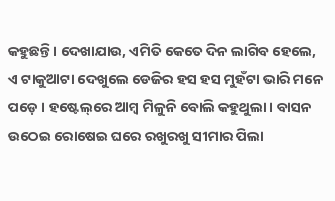କହୁଛନ୍ତି । ଦେଖାଯାଉ, ଏମିତି କେତେ ଦିନ ଲାଗିବ ହେଲେ, ଏ ଟାକୁଆଟା ଦେଖୁଲେ ଡେଜିର ହସ ହସ ମୁହଁଟା ଭାରି ମନେ ପଡ଼େ । ହଷ୍ଟେଲ୍‌ରେ ଆମ୍ବ ମିଳୁନି ବୋଲି କହୁଥୁଲା । ବାସନ ଉଠେଇ ରୋଷେଇ ଘରେ ରଖୁରଖୁ ସୀମାର ପିଲା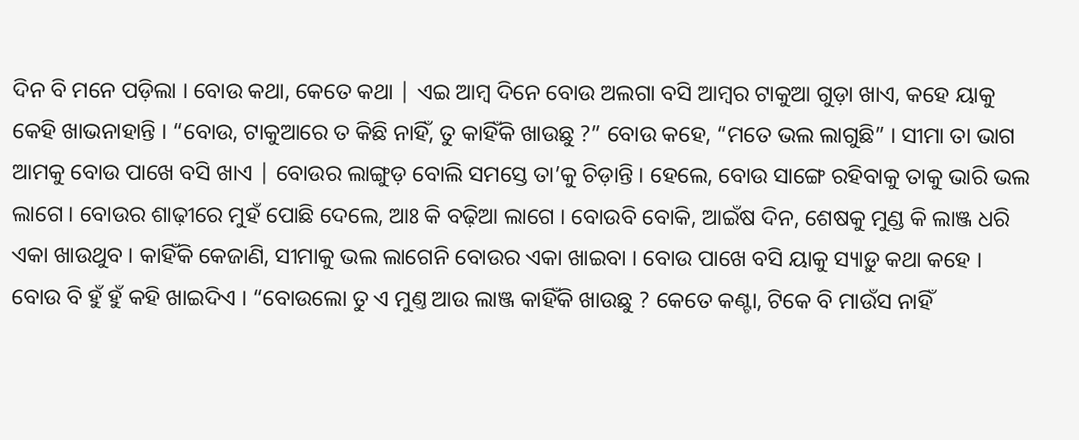ଦିନ ବି ମନେ ପଡ଼ିଲା । ବୋଉ କଥା, କେତେ କଥା | ଏଇ ଆମ୍ବ ଦିନେ ବୋଉ ଅଲଗା ବସି ଆମ୍ବର ଟାକୁଆ ଗୁଡ଼ା ଖାଏ, କହେ ୟାକୁ କେହି ଖାଭନାହାନ୍ତି । “ବୋଉ, ଟାକୁଆରେ ତ କିଛି ନାହିଁ, ତୁ କାହିଁକି ଖାଉଛୁ ?” ବୋଉ କହେ, “ମତେ ଭଲ ଲାଗୁଛି” । ସୀମା ତା ଭାଗ ଆମକୁ ବୋଉ ପାଖେ ବସି ଖାଏ | ବୋଉର ଲାଙ୍ଗୁଡ଼ ବୋଲି ସମସ୍ତେ ତା’କୁ ଚିଡ଼ାନ୍ତି । ହେଲେ, ବୋଉ ସାଙ୍ଗେ ରହିବାକୁ ତାକୁ ଭାରି ଭଲ ଲାଗେ । ବୋଉର ଶାଢ଼ୀରେ ମୁହଁ ପୋଛି ଦେଲେ, ଆଃ କି ବଢ଼ିଆ ଲାଗେ । ବୋଉବି ବୋକି, ଆଇଁଷ ଦିନ, ଶେଷକୁ ମୁଣ୍ଡ କି ଲାଞ୍ଜ ଧରି ଏକା ଖାଉଥୁବ । କାହିଁକି କେଜାଣି, ସୀମାକୁ ଭଲ ଲାଗେନି ବୋଉର ଏକା ଖାଇବା । ବୋଉ ପାଖେ ବସି ୟାକୁ ସ୍ୟାଡ଼ୁ କଥା କହେ । ବୋଉ ବି ହୁଁ ହୁଁ କହି ଖାଇଦିଏ । “ବୋଉଲୋ ତୁ ଏ ମୁଣ୍ତ ଆଉ ଲାଞ୍ଜ କାହିଁକି ଖାଉଛୁ ? କେତେ କଣ୍ଟା, ଟିକେ ବି ମାଉଁସ ନାହିଁ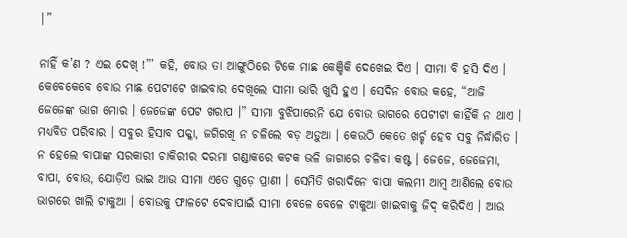|”

ନାହିଁ କ’ଣ ? ଏଇ ଦେଖ୍‌ !”’ କହି, ବୋଉ ତା ଆଙ୍ଗୁଠିରେ ଟିକେ ମାଛ କେଞ୍ଚିକି ଦେଖେଇ ଦିଏ । ସୀମା ବି ହସି ଦିଏ । କେବେକେବେ ବୋଉ ମାଛ ପେଟୀଟେ ଖାଇବାର ଦେଖିଲେ ସୀମା ଭାରି ଖୁସି ହୁଏ । ସେଦିନ ବୋଉ କହେ, “ଆଜି ଜେଜେଙ୍କ ଭାଗ ମୋର । ଜେଜେଙ୍କ ପେଟ ଖରାପ ।” ସୀମା ବୁଝିପାରେନି ଯେ ବୋଉ ଭାଗରେ ପେଟୀଟା କାହିଁକି ନ ଥାଏ । ମଧ୍ଯବିତ ପରିବାର । ସବୁର ହିସାବ ପକ୍କା, ଜଗିରଖି ନ ଚଳିଲେ ବଡ଼ ଅଡ଼ୁଆ । କେଉଠି କେତେ ଖର୍ଚ୍ଚ ହେବ ସବୁ ନିର୍ଦ୍ଧାରିତ । ନ ହେଲେ ବାପାଙ୍କ ସରକାରୀ ଚାକିରୀର ଦରମା ଗଣ୍ଡାକରେ କଟକ ଭଳି ଜାଗାରେ ଚଳିବା କଷ୍ଟ । ଜେଜେ, ଜେଜେମା, ବାପା, ବୋଉ, ଯୋଡ଼ିଏ ଭାଇ ଆଉ ସୀମା ଏତେ ଗୁଡ଼େ ପ୍ରାଣୀ । ସେମିତି ଖରାଦିନେ ବାପା କଲମୀ ଆମ୍ବ ଆଣିଲେ ବୋଉ ଭାଗରେ ଖାଲି ଟାକୁଆ । ବୋଉକୁ ଫାଳଟେ ଦେବାପାଇଁ ସୀମା ବେଳେ ବେଳେ ଟାକୁଆ ଖାଇବାକୁ ଜିଦ୍‌ କରିଦିଏ । ଆଉ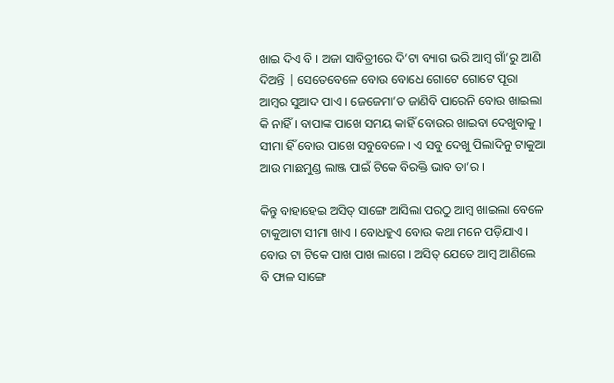ଖାଇ ଦିଏ ବି । ଅଜା ସାବିତ୍ରୀରେ ଦି’ଟା ବ୍ୟାଗ ଭରି ଆମ୍ବ ଗାଁ’ରୁ ଆଣି ଦିଅନ୍ତି | ସେତେବେଳେ ବୋଉ ବୋଧେ ଗୋଟେ ଗୋଟେ ପୂରା ଆମ୍ବର ସୁଆଦ ପାଏ । ଜେଜେମା’ତ ଜାଣିବି ପାରେନି ବୋଉ ଖାଇଲା କି ନାହିଁ । ବାପାଙ୍କ ପାଖେ ସମୟ କାହିଁ ବୋଉର ଖାଇବା ଦେଖୁବାକୁ । ସୀମା ହିଁ ବୋଉ ପାଖେ ସବୁବେଳେ । ଏ ସବୁ ଦେଖୁ ପିଲାଦିନୁ ଟାକୁଆ ଆଉ ମାଛମୁଣ୍ଡ ଲାଞ୍ଜ ପାଇଁ ଟିକେ ବିରକ୍ତି ଭାବ ତା’ର ।

କିନ୍ତୁ ବାହାହେଇ ଅସିତ୍‌ ସାଙ୍ଗେ ଆସିଲା ପରଠୁ ଆମ୍ବ ଖାଇଲା ବେଳେ ଟାକୁଆଟା ସୀମା ଖାଏ । ବୋଧହୁଏ ବୋଉ କଥା ମନେ ପଡ଼ିଯାଏ । ବୋଉ ଟା ଟିକେ ପାଖ ପାଖ ଲାଗେ । ଅସିତ୍‌ ଯେତେ ଆମ୍ବ ଆଣିଲେ ବି ଫାଳ ସାଙ୍ଗେ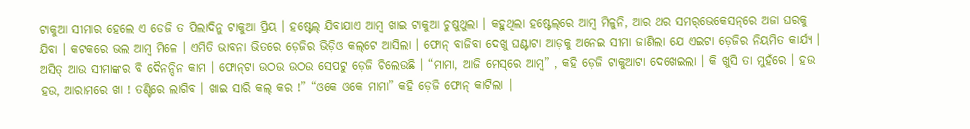ଟାକୁଆ ସୀମାର ହେଲେ ଏ ଡେଜି ତ ପିଲାଦିନୁ ଟାକୁଆ ପ୍ରିୟ । ହଷ୍ଟେଲ୍‌ ଯିବାଯାଏ ଆମ୍ବ ଖାଇ ଟାକୁଆ ଚୁଷୁଥୁଲା । କହୁଥିଲା ହଷ୍ଟେଲ୍‌ରେ ଆମ୍ବ ମିଳୁନି, ଆର ଥର ସମର୍‌ଭେକେସନ୍‌ରେ ଅଜା ଘରକୁ ଯିବା । କଟକରେ ଭଲ ଆମ୍ବ ମିଳେ । ଏମିତି ଭାବନା ଭିତରେ ଡ଼େଜିର ଭିଡ଼ିଓ କଲ୍‌ଟେ ଆସିଲା । ଫୋନ୍‌ ବାଜିବା ଦେଖୁ ଘଣ୍ଟାଟା ଆଡ଼କୁ ଅନେଇ ସୀମା ଜାଣିଲା ଯେ ଏଇଟା ଡ଼େଜିର ନିୟମିତ କାର୍ଯ୍ୟ । ଅସିତ୍‌ ଆଉ ସୀମାଙ୍କର ବି ଦୈନନ୍ଦିନ କାମ । ଫୋନ୍‌ଟା ଉଠଉ ଉଠଉ ସେପଟୁ ଡ଼େଜି ଚିଲେଉଛି । “ମାମା, ଆଜି ମେସ୍‌ରେ ଆମ୍ବ” , କହି ଡ଼େଜି ଟାକୁଆଟା ଦେଖେଇଲା । କି ଖୁସି ତା ମୁହଁରେ । ହଉ ହଉ, ଆରାମରେ ଖା ! ତଣ୍ଟିରେ ଲାଗିବ । ଖାଇ ସାରି କଲ୍‌ କର !” “ଓକେ ଓକେ ମାମା” କହି ଡ଼େଜି ଫୋନ୍‌ କାଟିଲା |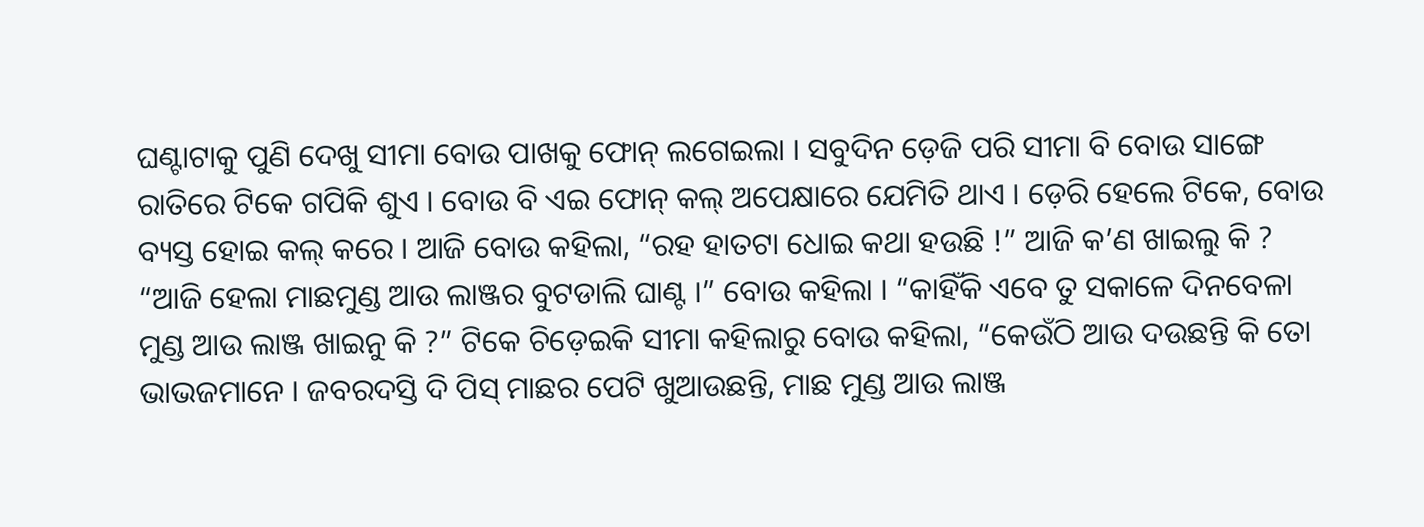ଘଣ୍ଟାଟାକୁ ପୁଣି ଦେଖୁ ସୀମା ବୋଉ ପାଖକୁ ଫୋନ୍‌ ଲଗେଇଲା । ସବୁଦିନ ଡ଼େଜି ପରି ସୀମା ବି ବୋଉ ସାଙ୍ଗେ ରାତିରେ ଟିକେ ଗପିକି ଶୁଏ । ବୋଉ ବି ଏଇ ଫୋନ୍‌ କଲ୍‌ ଅପେକ୍ଷାରେ ଯେମିତି ଥାଏ । ଡ଼େରି ହେଲେ ଟିକେ, ବୋଉ ବ୍ୟସ୍ତ ହୋଇ କଲ୍‌ କରେ । ଆଜି ବୋଉ କହିଲା, “ରହ ହାତଟା ଧୋଇ କଥା ହଉଛି !” ଆଜି କ’ଣ ଖାଇଲୁ କି ? “ଆଜି ହେଲା ମାଛମୁଣ୍ଡ ଆଉ ଲାଞ୍ଜର ବୁଟଡାଲି ଘାଣ୍ଟ ।” ବୋଉ କହିଲା । “କାହିଁକି ଏବେ ତୁ ସକାଳେ ଦିନବେଳା ମୁଣ୍ଡ ଆଉ ଲାଞ୍ଜ ଖାଇନୁ କି ?” ଟିକେ ଚିଡ଼େଇକି ସୀମା କହିଲାରୁ ବୋଉ କହିଲା, “କେଉଁଠି ଆଉ ଦଉଛନ୍ତି କି ତୋ ଭାଭଜମାନେ । ଜବରଦସ୍ତି ଦି ପିସ୍‌ ମାଛର ପେଟି ଖୁଆଉଛନ୍ତି, ମାଛ ମୁଣ୍ଡ ଆଉ ଲାଞ୍ଜ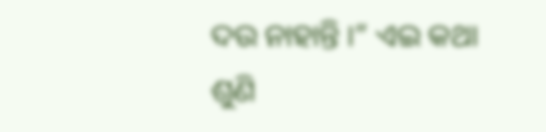ଦଉ ନାହାନ୍ତି ।” ଏଇ କଥା ଶୁଣି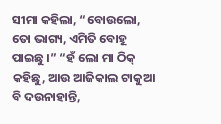ସୀମା କହିଲା, “ବୋଉଲୋ, ତୋ ଭାଗ୍ୟ, ଏମିତି ବୋହୂ ପାଇଛୁ ।” “ହଁ ଲୋ ମା ଠିକ୍‌ କହିଛୁ, ଆଉ ଆଜିକାଲ ଟାକୁଆ ବି ଦଉନାହାନ୍ତି,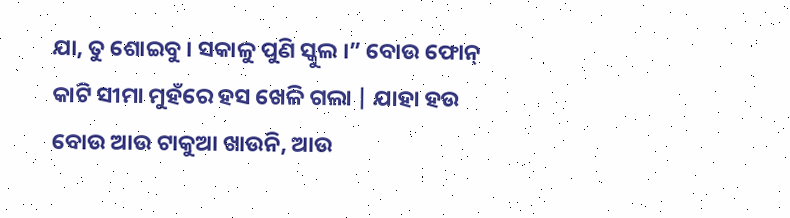ଯା, ତୁ ଶୋଇବୁ । ସକାଳୁ ପୁଣି ସ୍କୁଲ ।” ବୋଉ ଫୋନ୍‌ କାଟି ସୀମା ମୁହଁରେ ହସ ଖେଳି ଗଲା | ଯାହା ହଉ ବୋଉ ଆଉ ଟାକୁଆ ଖାଉନି, ଆଉ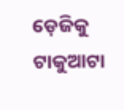ଡ଼େଜିକୁ ଟାକୁଆଟା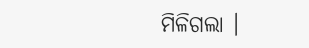ମିଳିଗଲା ।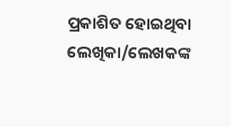ପ୍ରକାଶିତ ହୋଇଥିବା ଲେଖିକା/ଲେଖକଙ୍କ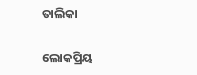ତାଲିକା

ଲୋକପ୍ରିୟ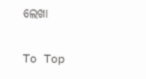ଲେଖା

To Top